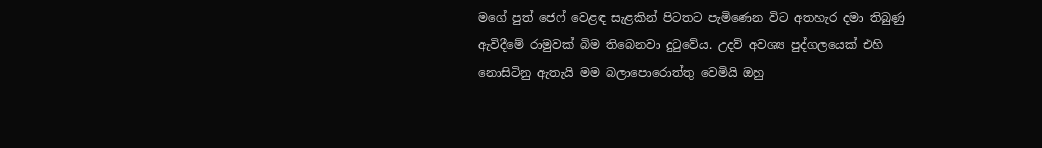මගේ පුත් ජෙෆ් වෙළඳ සැළකින් පිටතට පැමිණෙන විට අතහැර දමා තිබුණු ඇවිදීමේ රාමුවක් බිම තිබෙනවා දුටුවේය. උදව් අවශ්‍ය පුද්ගලයෙක් එහි නොසිටිනු ඇතැයි මම බලාපොරොත්තු වෙමියි ඔහු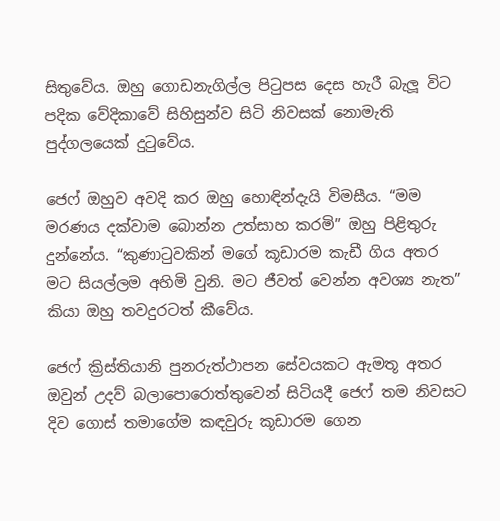සිතුවේය. ඔහු ගොඩනැගිල්ල පිටුපස දෙස හැරී බැලූ විට පදික වේදිකාවේ සිහිසුන්ව සිටි නිවසක් නොමැති පුද්ගලයෙක් දුටුවේය.

ජෙෆ් ඔහුව අවදි කර ඔහු හොඳින්දැයි විමසීය. “මම මරණය දක්වාම බොන්න උත්සාහ කරමි” ඔහු පිළිතුරු දුන්නේය. “කුණාටුවකින් මගේ කූඩාරම කැඩී ගිය අතර මට සියල්ලම අහිමි වුනි. මට ජීවත් වෙන්න අවශ්‍ය නැත” කියා ඔහු තවදුරටත් කීවේය.

ජෙෆ් ක්‍රිස්තියානි පුනරුත්ථාපන සේවයකට ඇමතූ අතර ඔවුන් උදව් බලාපොරොත්තුවෙන් සිටියදී ජෙෆ් තම නිවසට දිව ගොස් තමාගේම කඳවුරු කූඩාරම ගෙන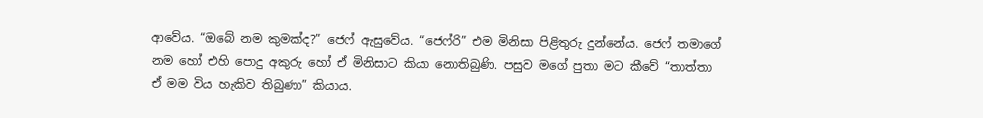ආවේය. “ඔබේ නම කුමක්ද?” ජෙෆ් ඇසුවේය. “ජෙෆ්රි” එම මිනිසා පිළිතුරු දුන්නේය. ජෙෆ් තමාගේ නම හෝ එහි පොදු අකුරු හෝ ඒ මිනිසාට කියා නොතිබුණි. පසුව මගේ පුතා මට කීවේ “තාත්තා ඒ මම විය හැකිව තිබුණා” කියාය.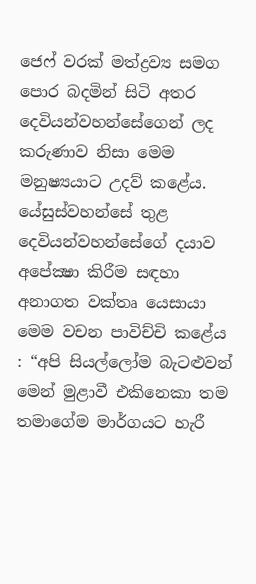ජෙෆ් වරක් මත්ද්‍රව්‍ය සමග පොර බදමින් සිටි අතර දෙවියන්වහන්සේගෙන් ලද කරුණාව නිසා මෙම මනුෂ්‍යයාට උදව් කළේය. යේසුස්වහන්සේ තුළ දෙවියන්වහන්සේගේ දයාව අපේක්‍ෂා කිරීම සඳහා අනාගත වක්තෘ යෙසායා මෙම වචන පාවිච්චි කළේය : “අපි සියල්ලෝම බැටළුවන් මෙන් මුළාවී එකිනෙකා තම තමාගේම මාර්ගයට හැරී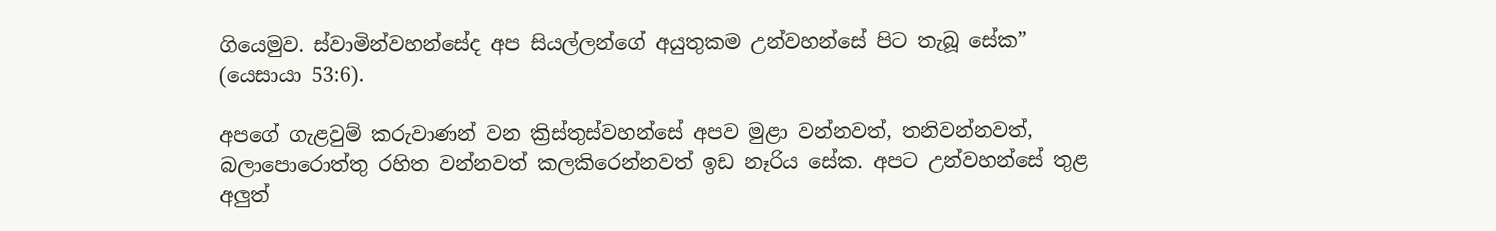ගියෙමුව. ස්වාමින්වහන්සේද අප සියල්ලන්ගේ අයුතුකම උන්වහන්සේ පිට තැබූ සේක” (යෙසායා 53:6).

අපගේ ගැළවුම් කරුවාණන් වන ක්‍රිස්තුස්වහන්සේ අපව මුළා වන්නවත්, තනිවන්නවත්, බලාපොරොත්තු රහිත වන්නවත් කලකිරෙන්නවත් ඉඩ නෑරිය සේක. අපට උන්වහන්සේ තුළ අලුත්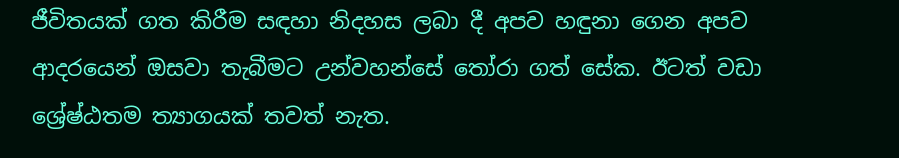ජීවිතයක් ගත කිරීම සඳහා නිදහස ලබා දී අපව හඳුනා ගෙන අපව ආදරයෙන් ඔසවා තැබීමට උන්වහන්සේ තෝරා ගත් සේක. ඊටත් වඩා ශ්‍රේෂ්ඨතම ත්‍යාගයක් තවත් නැත.